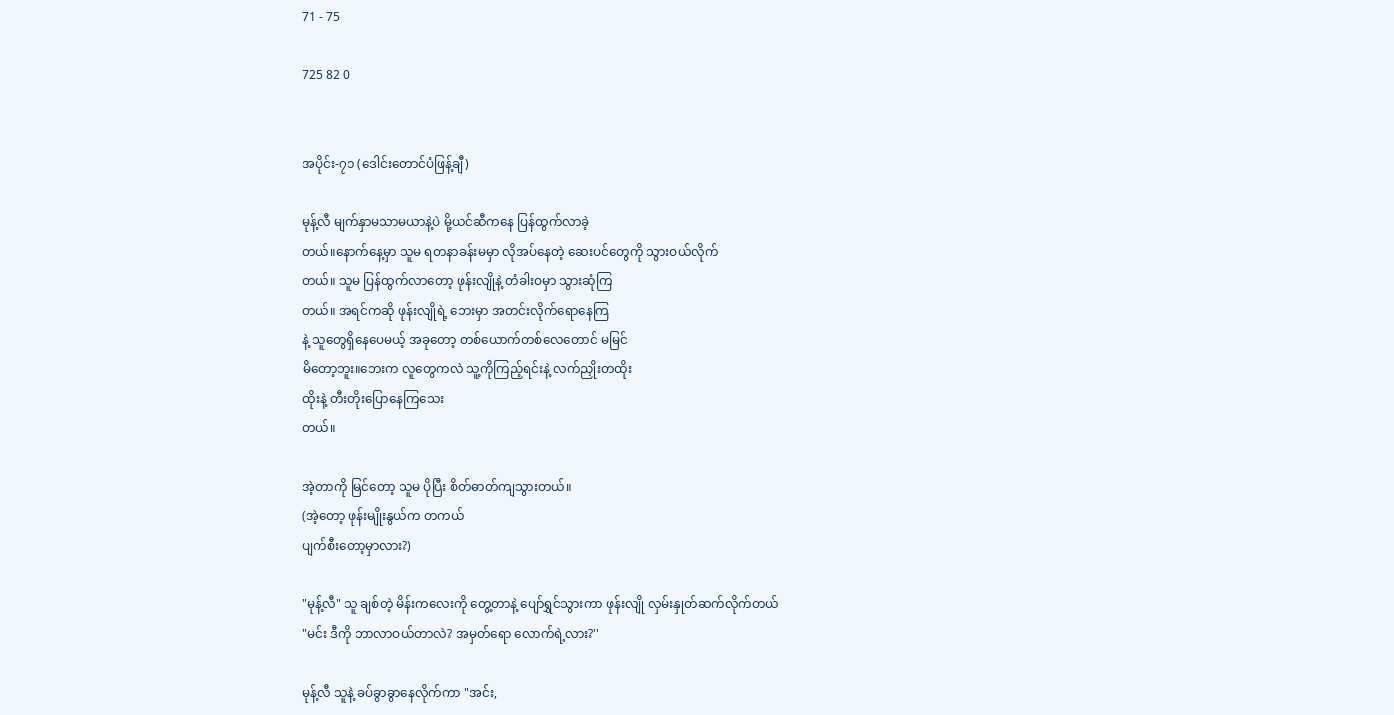71 - 75

725 82 0


အပိုင်း-၇၁ (ဒေါင်းတောင်ပံဖြန့်ချီ)

မုန့်လီ မျက်နှာမသာမယာနဲ့ပဲ မို့ယင်ဆီကနေ ပြန်ထွက်လာခဲ့
တယ်။နောက်နေ့မှာ သူမ ရတနာခန်းမမှာ လိုအပ်နေတဲ့ ဆေးပင်တွေကို သွားဝယ်လိုက်
တယ်။ သူမ ပြန်ထွက်လာတော့ ဖုန်းလျိုနဲ့ တံခါးဝမှာ သွားဆုံကြ
တယ်။ အရင်ကဆို ဖုန်းလျိုရဲ့ ဘေးမှာ အတင်းလိုက်ရောနေကြ
နဲ့ သူတွေရှိနေပေမယ့် အခုတော့ တစ်ယောက်တစ်လေတောင် မမြင်
မိတော့ဘူး။ဘေးက လူတွေကလဲ သူ့ကိုကြည့်ရင်းနဲ့ လက်ညှိုးတထိုး
ထိုးနဲ့ တီးတိုးပြောနေကြသေး
တယ်။

အဲ့တာကို မြင်တော့ သူမ ပိုပြီး စိတ်ဓာတ်ကျသွားတယ်။
(အဲ့တော့ ဖုန်းမျိုးနွယ်က တကယ်
ပျက်စီးတော့မှာလား?)

"မုန့်လီ" သူ ချစ်တဲ့ မိန်းကလေးကို တွေ့တာနဲ့ ပျော်ရွှင်သွားကာ ဖုန်းလျို လှမ်းနှုတ်ဆက်လိုက်တယ်
"မင်း ဒီကို ဘာလာဝယ်တာလဲ? အမှတ်ရော လောက်ရဲ့လား?''

မုန့်လီ သူနဲ့ ခပ်ခွာခွာနေလိုက်ကာ "အင်း,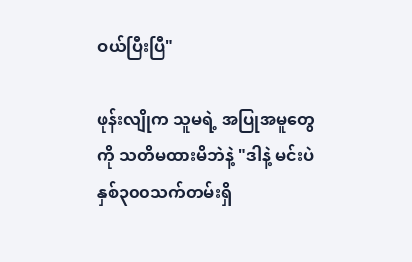ဝယ်ပြီးပြီ"

ဖုန်းလျိုက သူမရဲ့ အပြုအမူတွေ
ကို သတိမထားမိဘဲနဲ့ "ဒါနဲ့ မင်းပဲ နှစ်၃၀၀သက်တမ်းရှိ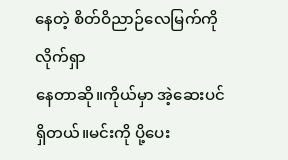နေတဲ့ စိတ်ဝိညာဉ်လေမြက်ကို လိုက်ရှာ
နေတာဆို။ကိုယ်မှာ အဲ့ဆေးပင်
ရှိတယ်။မင်းကို ပို့ပေး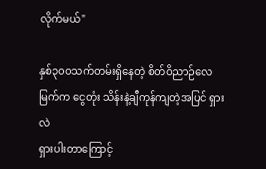လိုက်မယ်"

နှစ်၃၀၀သက်တမ်းရှိနေတဲ့ စိတ်ဝိညာဉ်လေမြက်က ငွေတုံး သိန်းနဲ့ချီကုန်ကျတဲ့အပြင် ရှားလဲ
ရှားပါးတာကြောင့်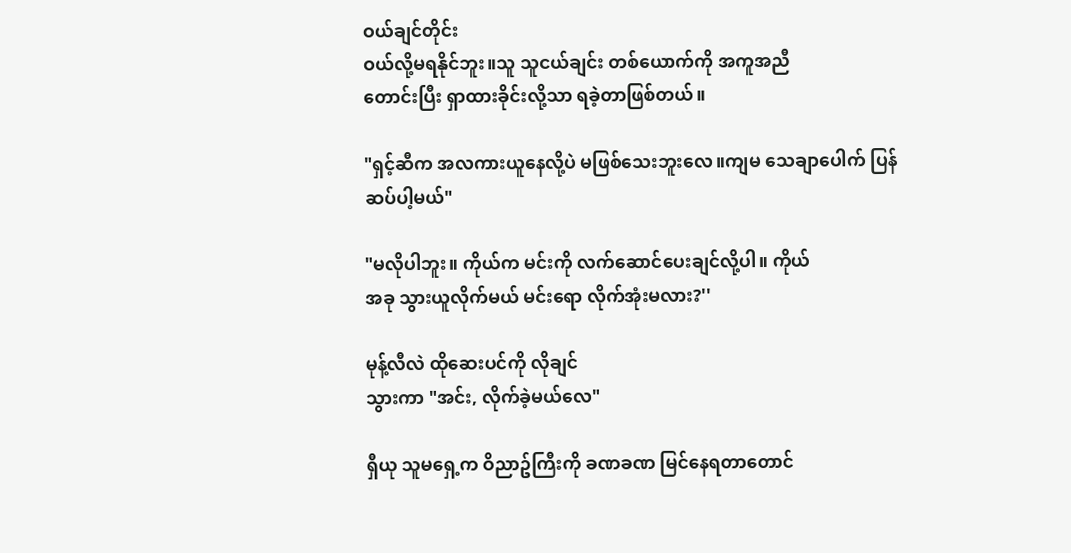ဝယ်ချင်တိုင်း
ဝယ်လို့မရနိုင်ဘူး။သူ သူငယ်ချင်း တစ်ယောက်ကို အကူအညီ
တောင်းပြီး ရှာထားခိုင်းလို့သာ ရခဲ့တာဖြစ်တယ်။

"ရှင့်ဆီက အလကားယူနေလို့ပဲ မဖြစ်သေးဘူးလေ။ကျမ သေချာပေါက် ပြန်ဆပ်ပါ့မယ်"

"မလိုပါဘူး။ ကိုယ်က မင်းကို လက်ဆောင်ပေးချင်လို့ပါ။ ကိုယ်
အခု သွားယူလိုက်မယ် မင်းရော လိုက်အုံးမလား?''

မုန့်လီလဲ ထိုဆေးပင်ကို လိုချင်
သွားကာ "အင်း, လိုက်ခဲ့မယ်လေ"

ရှီယု သူမရှေ့က ဝိညာဥ်ကြီးကို ခဏခဏ မြင်နေရတာတောင်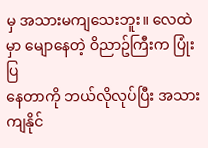မှ အသားမကျသေးဘူး။ လေထဲမှာ မျောနေတဲ့ ဝိညာဥ်ကြီးက ပြုံးပြ
နေတာကို ဘယ်လိုလုပ်ပြီး အသား
ကျနိုင်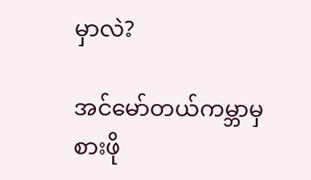မှာလဲ?

အင်မော်တယ်ကမ္ဘာမှစားဖို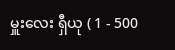မှူးလေး ရှီယု ( 1 - 500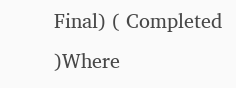Final) ( Completed )Where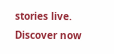stories live. Discover now